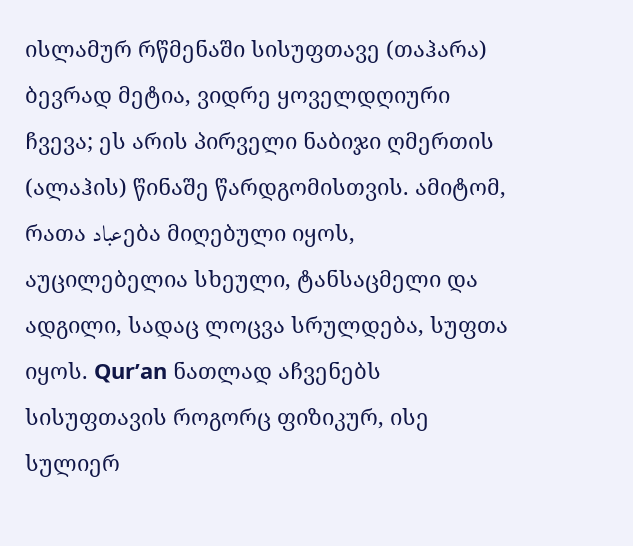ისლამურ რწმენაში სისუფთავე (თაჰარა) ბევრად მეტია, ვიდრე ყოველდღიური ჩვევა; ეს არის პირველი ნაბიჯი ღმერთის (ალაჰის) წინაშე წარდგომისთვის. ამიტომ, რათა عبادება მიღებული იყოს, აუცილებელია სხეული, ტანსაცმელი და ადგილი, სადაც ლოცვა სრულდება, სუფთა იყოს. Qur’an ნათლად აჩვენებს სისუფთავის როგორც ფიზიკურ, ისე სულიერ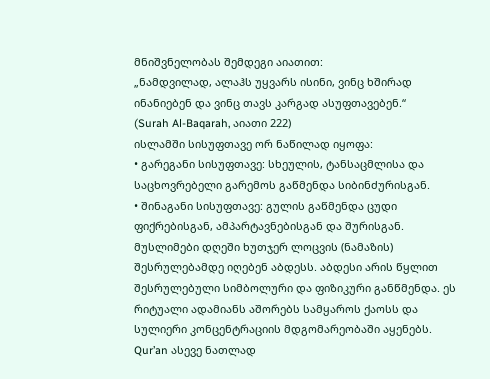მნიშვნელობას შემდეგი აიათით:
„ნამდვილად, ალაჰს უყვარს ისინი, ვინც ხშირად ინანიებენ და ვინც თავს კარგად ასუფთავებენ.“
(Surah Al-Baqarah, აიათი 222)
ისლამში სისუფთავე ორ ნაწილად იყოფა:
• გარეგანი სისუფთავე: სხეულის, ტანსაცმლისა და საცხოვრებელი გარემოს გაწმენდა სიბინძურისგან.
• შინაგანი სისუფთავე: გულის გაწმენდა ცუდი ფიქრებისგან, ამპარტავნებისგან და შურისგან.
მუსლიმები დღეში ხუთჯერ ლოცვის (ნამაზის) შესრულებამდე იღებენ აბდესს. აბდესი არის წყლით შესრულებული სიმბოლური და ფიზიკური განწმენდა. ეს რიტუალი ადამიანს აშორებს სამყაროს ქაოსს და სულიერი კონცენტრაციის მდგომარეობაში აყენებს.
Qur’an ასევე ნათლად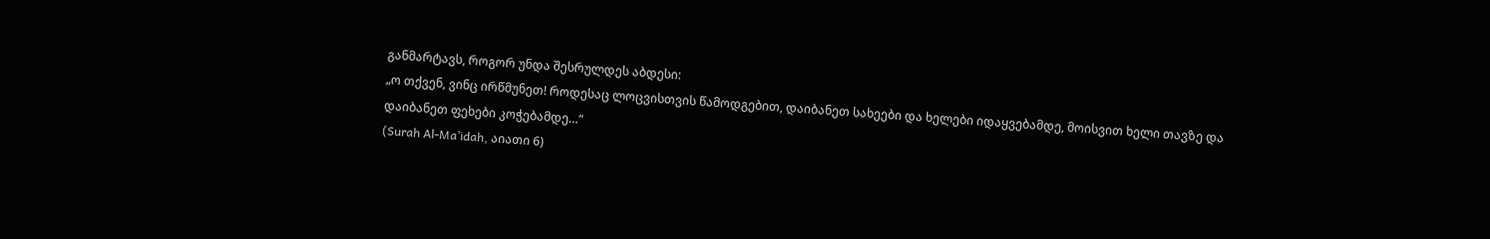განმარტავს, როგორ უნდა შესრულდეს აბდესი:
„ო თქვენ, ვინც ირწმუნეთ! როდესაც ლოცვისთვის წამოდგებით, დაიბანეთ სახეები და ხელები იდაყვებამდე, მოისვით ხელი თავზე და დაიბანეთ ფეხები კოჭებამდე…“
(Surah Al-Ma’idah, აიათი 6)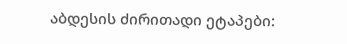აბდესის ძირითადი ეტაპები: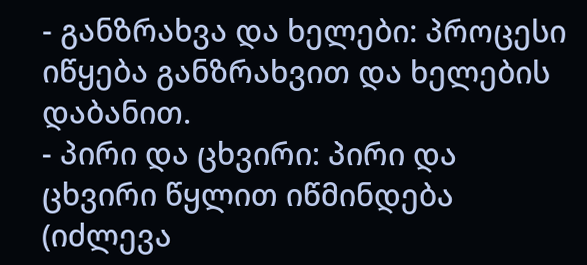- განზრახვა და ხელები: პროცესი იწყება განზრახვით და ხელების დაბანით.
- პირი და ცხვირი: პირი და ცხვირი წყლით იწმინდება (იძლევა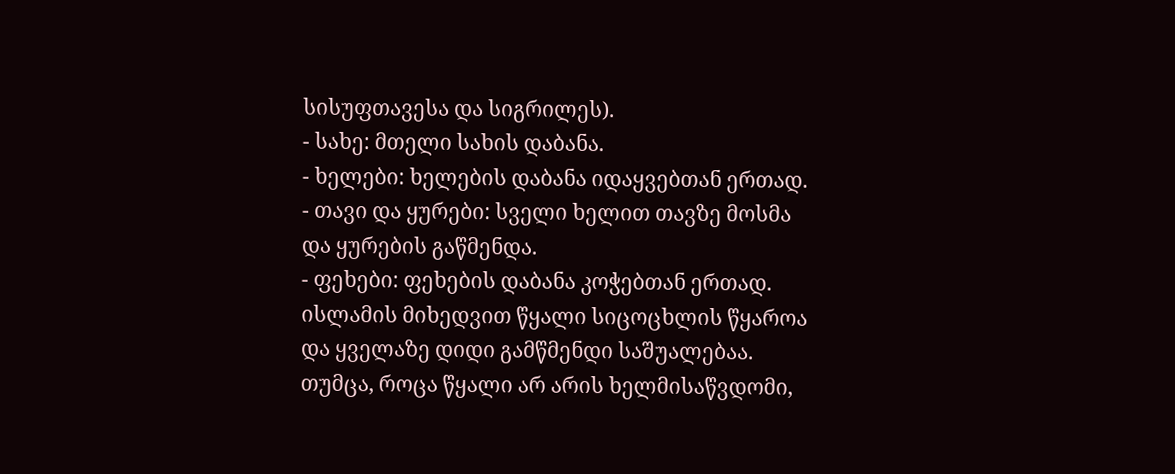სისუფთავესა და სიგრილეს).
- სახე: მთელი სახის დაბანა.
- ხელები: ხელების დაბანა იდაყვებთან ერთად.
- თავი და ყურები: სველი ხელით თავზე მოსმა და ყურების გაწმენდა.
- ფეხები: ფეხების დაბანა კოჭებთან ერთად.
ისლამის მიხედვით წყალი სიცოცხლის წყაროა და ყველაზე დიდი გამწმენდი საშუალებაა. თუმცა, როცა წყალი არ არის ხელმისაწვდომი,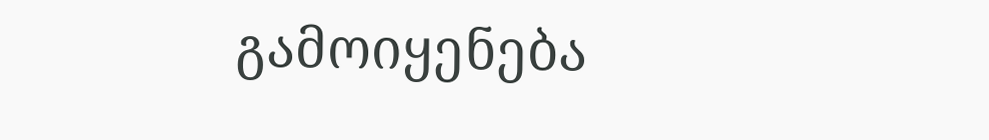გამოიყენება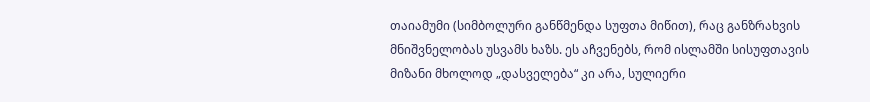თაიამუმი (სიმბოლური განწმენდა სუფთა მიწით), რაც განზრახვის მნიშვნელობას უსვამს ხაზს. ეს აჩვენებს, რომ ისლამში სისუფთავის მიზანი მხოლოდ „დასველება“ კი არა, სულიერი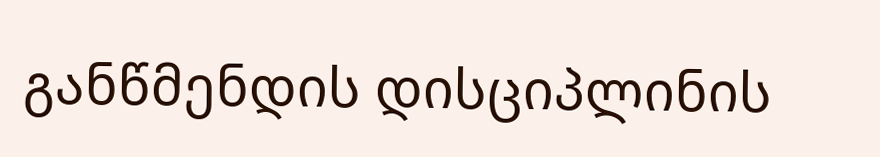განწმენდის დისციპლინის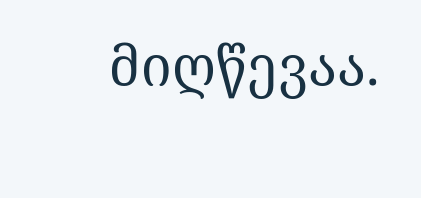მიღწევაა.